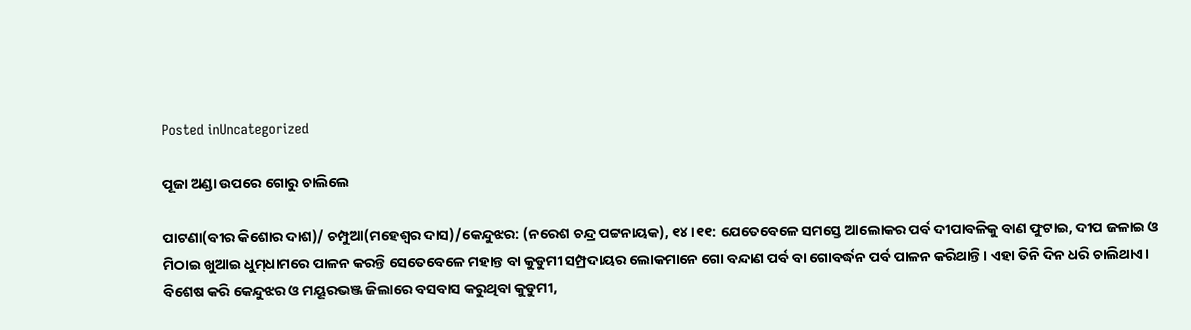Posted inUncategorized

ପୂଜା ଅଣ୍ଡା ଉପରେ ଗୋରୁ ଚାଲିଲେ

ପାଟଣା(ବୀର କିଶୋର ଦାଶ)/ ଚମ୍ପୁଆ(ମହେଶ୍ୱର ଦାସ)/କେନ୍ଦୁଝର: (ନରେଶ ଚନ୍ଦ୍ର ପଟ୍ଟନାୟକ), ୧୪।୧୧: ଯେତେବେଳେ ସମସ୍ତେ ଆଲୋକର ପର୍ବ ଦୀପାବଳିକୁ ବାଣ ଫୁଟାଇ, ଦୀପ ଜଳାଇ ଓ ମିଠାଇ ଖୁଆଇ ଧୁମ୍‌ଧାମରେ ପାଳନ କରନ୍ତି ସେତେବେଳେ ମହାନ୍ତ ବା କୁଡୁମୀ ସମ୍ପ୍ରଦାୟର ଲୋକମାନେ ଗୋ ବନ୍ଦାଣ ପର୍ବ ବା ଗୋବର୍ଦ୍ଧନ ପର୍ବ ପାଳନ କରିଥାନ୍ତି। ଏହା ତିନି ଦିନ ଧରି ଚାଲିଥାଏ। ବିଶେଷ କରି କେନ୍ଦୁଝର ଓ ମୟୂରଭଞ୍ଜ ଜିଲାରେ ବସବାସ କରୁଥିବା କୁଡୁମୀ,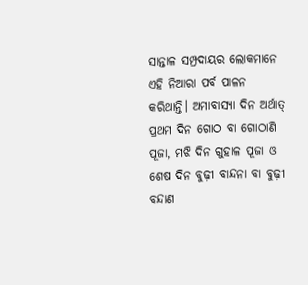ସାନ୍ତାଳ ସମ୍ପ୍ରଦାୟର ଲୋକମାନେ ଏହି ନିଆରା ପର୍ବ ପାଳନ କରିଥାନ୍ତି। ଅମାବାସ୍ୟା ଦିନ ଅର୍ଥାତ୍‌ ପ୍ରଥମ ଦିନ ଗୋଠ ବା ଗୋଠାଣି ପୂଜା, ମଝି ଦିନ ଗୁହାଳ ପୂଜା ଓ ଶେଷ ଦିନ ବୁଢ଼ୀ ବାନ୍ଦନା ବା ବୁଢ଼ୀ ବନ୍ଦାଣ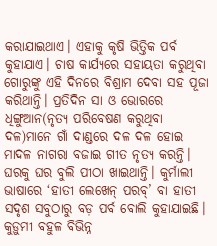କରାଯାଇଥାଏ। ଏହାକୁ କୃଷି ଭିତ୍ତିକ ପର୍ବ କୁହାଯାଏ। ଚାଷ କାର୍ଯ୍ୟରେ ସହାୟତା କରୁଥିବା ଗୋରୁଙ୍କୁ ଏହି ଦିନରେ ବିଶ୍ରାମ ଦେବା ସହ ପୂଜା କରିଥାନ୍ତି। ପ୍ରତିଦିନ ସା ଓ ଭୋରରେ ଧିଙ୍ଗୁଆନ(ନୃତ୍ୟ ପରିବେଷଣ କରୁଥିବା ଦଳ)ମାନେ ଗାଁ ଦାଣ୍ଡରେ ଦଳ ଦଳ ହୋଇ ମାଦଳ ନାଗରା ବଜାଇ ଗୀତ ନୃତ୍ୟ କରନ୍ତି। ଘରକୁ ଘର ବୁଲି ପୀଠା ଖାଇଥାନ୍ତି। କୁର୍ମାଲୀ ଭାଷାରେ ‘ହାତୀ ଲେଖେନ୍‌ ପରବ୍‌’ ବା ହାତୀ ସଦୃଶ ସବୁଠାରୁ ବଡ଼ ପର୍ବ ବୋଲି କୁହାଯାଇଛି।
କୁଡ଼ୁମୀ ବହୁଳ ବିଭିନ୍ନ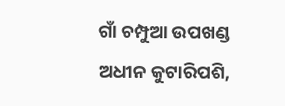ଗାଁ ଚମ୍ପୁଆ ଉପଖଣ୍ଡ ଅଧୀନ କୁଟାରିପଶି,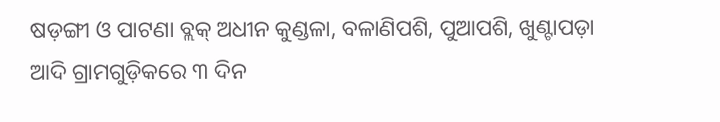ଷଡ଼ଙ୍ଗୀ ଓ ପାଟଣା ବ୍ଲକ୍‌ ଅଧୀନ କୁଣ୍ଡଳା, ବଳାଣିପଶି, ପୁଆପଶି, ଖୁଣ୍ଟାପଡ଼ା ଆଦି ଗ୍ରାମଗୁଡ଼ିକରେ ୩ ଦିନ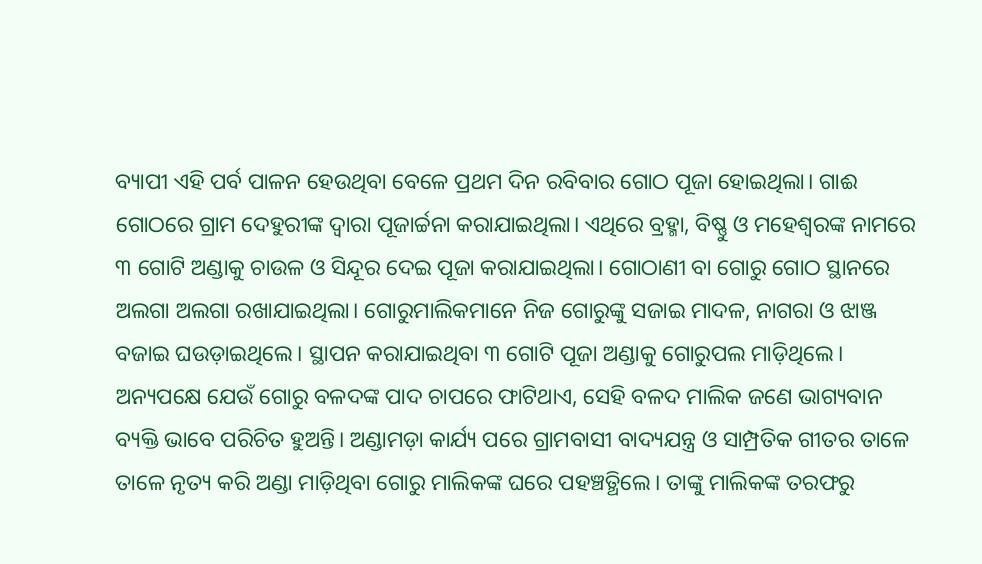ବ୍ୟାପୀ ଏହି ପର୍ବ ପାଳନ ହେଉଥିବା ବେଳେ ପ୍ରଥମ ଦିନ ରବିବାର ଗୋଠ ପୂଜା ହୋଇଥିଲା। ଗାଈ ଗୋଠରେ ଗ୍ରାମ ଦେହୁରୀଙ୍କ ଦ୍ୱାରା ପୂଜାର୍ଚ୍ଚନା କରାଯାଇଥିଲା। ଏଥିରେ ବ୍ରହ୍ମା, ବିଷ୍ଣୁ ଓ ମହେଶ୍ୱରଙ୍କ ନାମରେ ୩ ଗୋଟି ଅଣ୍ଡାକୁ ଚାଉଳ ଓ ସିନ୍ଦୂର ଦେଇ ପୂଜା କରାଯାଇଥିଲା। ଗୋଠାଣୀ ବା ଗୋରୁ ଗୋଠ ସ୍ଥାନରେ ଅଲଗା ଅଲଗା ରଖାଯାଇଥିଲା। ଗୋରୁମାଲିକମାନେ ନିଜ ଗୋରୁଙ୍କୁ ସଜାଇ ମାଦଳ, ନାଗରା ଓ ଝାଞ୍ଜ ବଜାଇ ଘଉଡ଼ାଇଥିଲେ। ସ୍ଥାପନ କରାଯାଇଥିବା ୩ ଗୋଟି ପୂଜା ଅଣ୍ଡାକୁ ଗୋରୁପଲ ମାଡ଼ିଥିଲେ। ଅନ୍ୟପକ୍ଷେ ଯେଉଁ ଗୋରୁ ବଳଦଙ୍କ ପାଦ ଚାପରେ ଫାଟିଥାଏ, ସେହି ବଳଦ ମାଲିକ ଜଣେ ଭାଗ୍ୟବାନ ବ୍ୟକ୍ତି ଭାବେ ପରିଚିତ ହୁଅନ୍ତି। ଅଣ୍ଡାମଡ଼ା କାର୍ଯ୍ୟ ପରେ ଗ୍ରାମବାସୀ ବାଦ୍ୟଯନ୍ତ୍ର ଓ ସାମ୍ପ୍ରତିକ ଗୀତର ତାଳେ ତାଳେ ନୃତ୍ୟ କରି ଅଣ୍ଡା ମାଡ଼ିଥିବା ଗୋରୁ ମାଲିକଙ୍କ ଘରେ ପହଞ୍ଚତ୍ଥିଲେ। ତାଙ୍କୁ ମାଲିକଙ୍କ ତରଫରୁ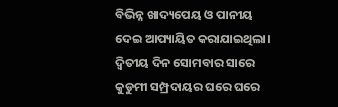ବିଭିନ୍ନ ଖାଦ୍ୟପେୟ ଓ ପାନୀୟ ଦେଇ ଆପ୍ୟାୟିତ କରାଯାଇଥିଲା। ଦ୍ୱିତୀୟ ଦିନ ସୋମବାର ସାରେ କୁଡୁମୀ ସମ୍ପ୍ରଦାୟର ଘରେ ଘରେ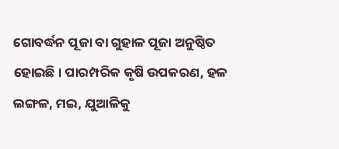ଗୋବର୍ଦ୍ଧନ ପୂଜା ବା ଗୁହାଳ ପୂଜା ଅନୁଷ୍ଠିତ ହୋଇଛି। ପାରମ୍ପରିକ କୃଷି ଉପକରଣ, ହଳ ଲଙ୍ଗଳ, ମଇ, ଯୁଆଳିକୁ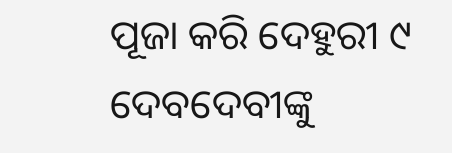ପୂଜା କରି ଦେହୁରୀ ୯ ଦେବଦେବୀଙ୍କୁ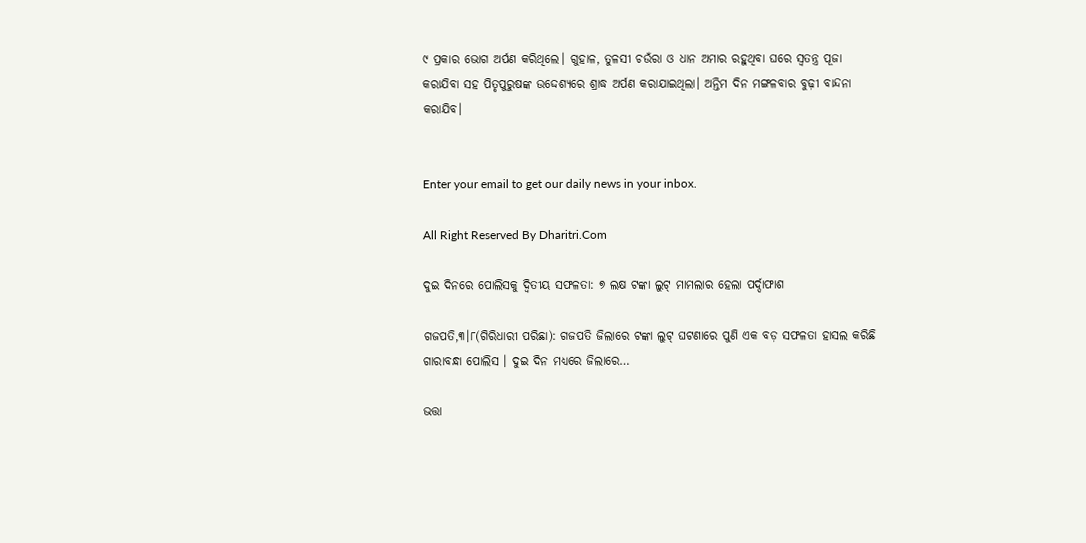୯ ପ୍ରକାର ଭୋଗ ଅର୍ପଣ କରିଥିଲେ। ଗୁହାଳ, ତୁଳସୀ ଚଉଁରା ଓ ଧାନ ଅମାର ରହୁଥିବା ଘରେ ସ୍ବତନ୍ତ୍ର ପୂଜା କରାଯିବା ସହ ପିତୃପୁରୁଷଙ୍କ ଉଦ୍ଦେଶ୍ୟରେ ଶ୍ରାଦ୍ଧ ଅର୍ପଣ କରାଯାଇଥିଲା। ଅନ୍ତିମ ଦିନ ମଙ୍ଗଳବାର ବୁଢ଼ୀ ବାନ୍ଦନା କରାଯିବ।


Enter your email to get our daily news in your inbox.

All Right Reserved By Dharitri.Com

ଦୁଇ ଦିନରେ ପୋଲିସକୁ ଦ୍ୱିତୀୟ ସଫଳତା: ୭ ଲକ୍ଷ ଟଙ୍କା ଲୁଟ୍‌ ମାମଲାର ହେଲା ପର୍ଦ୍ଦାଫାଶ

ଗଜପତି,୩।୮(ଗିରିଧାରୀ ପରିଛା): ଗଜପତି ଜିଲାରେ ଟଙ୍କା ଲୁଟ୍‌ ଘଟଣାରେ ପୁଣି ଏକ ବଡ଼ ସଫଳତା ହାସଲ କରିଛି ଗାରାବନ୍ଧା ପୋଲିସ । ଦୁଇ ଦିନ ମଧ୍ୟରେ ଜିଲାରେ…

ଭତ୍ତା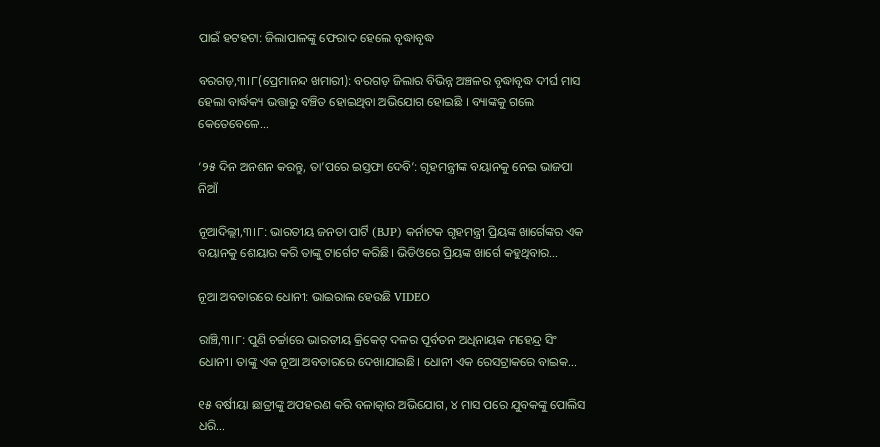ପାଇଁ ହଟହଟା: ଜିଲାପାଳଙ୍କୁ ଫେରାଦ ହେଲେ ବୃଦ୍ଧାବୃଦ୍ଧ

ବରଗଡ଼,୩।୮(ପ୍ରେମାନନ୍ଦ ଖମାରୀ): ବରଗଡ଼ ଜିଲାର ବିଭିନ୍ନ ଅଞ୍ଚଳର ବୃଦ୍ଧାବୃଦ୍ଧ ଦୀର୍ଘ ମାସ ହେଲା ବାର୍ଦ୍ଧକ୍ୟ ଭତ୍ତାରୁ ବଞ୍ଚିତ ହୋଇଥିବା ଅଭିଯୋଗ ହୋଇଛି । ବ୍ୟାଙ୍କକୁ ଗଲେ କେତେବେଳେ…

‘୨୫ ଦିନ ଅନଶନ କରନ୍ତୁ, ତା’ପରେ ଇସ୍ତଫା ଦେବି’: ଗୃହମନ୍ତ୍ରୀଙ୍କ ବୟାନକୁ ନେଇ ଭାଜପା ନିଆଁ

ନୂଆଦିଲ୍ଲୀ,୩।୮: ଭାରତୀୟ ଜନତା ପାର୍ଟି (BJP) କର୍ନାଟକ ଗୃହମନ୍ତ୍ରୀ ପ୍ରିୟଙ୍କ ଖାର୍ଗେଙ୍କର ଏକ ବୟାନକୁ ଶେୟାର କରି ତାଙ୍କୁ ଟାର୍ଗେଟ କରିଛି। ଭିଡିଓରେ ପ୍ରିୟଙ୍କ ଖାର୍ଗେ କହୁଥିବାର…

ନୂଆ ଅବତାରରେ ଧୋନୀ: ଭାଇରାଲ ହେଉଛି VIDEO

ରାଞ୍ଚି,୩।୮: ପୁଣି ଚର୍ଚ୍ଚାରେ ଭାରତୀୟ କ୍ରିକେଟ୍‌ ଦଳର ପୂର୍ବତନ ଅଧିନାୟକ ମହେନ୍ଦ୍ର ସିଂ ଧୋନୀ। ତାଙ୍କୁ ଏକ ନୂଆ ଅବତାରରେ ଦେଖାଯାଇଛି। ଧୋନୀ ଏକ ରେସଟ୍ରାକରେ ବାଇକ…

୧୫ ବର୍ଷୀୟା ଛାତ୍ରୀଙ୍କୁ ଅପହରଣ କରି ବଳାତ୍କାର ଅଭିଯୋଗ, ୪ ମାସ ପରେ ଯୁବକଙ୍କୁ ପୋଲିସ ଧରି…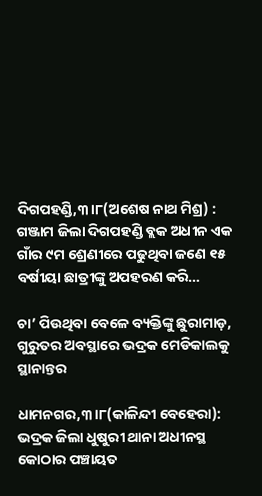ଦିଗପହଣ୍ଡି,୩।୮(ଅଶେଷ ନାଥ ମିଶ୍ର) : ଗଞ୍ଜାମ ଜିଲା ଦିଗପହଣ୍ଡି ବ୍ଲକ ଅଧୀନ ଏକ ଗାଁର ୯ମ ଶ୍ରେଣୀରେ ପଢୁଥିବା ଜଣେ ୧୫ ବର୍ଷୀୟା ଛାତ୍ରୀଙ୍କୁ ଅପହରଣ କରି…

ଚା’ ପିଉଥିବା ବେଳେ ବ୍ୟକ୍ତିଙ୍କୁ ଛୁରାମାଡ଼, ଗୁରୁତର ଅବସ୍ଥାରେ ଭଦ୍ରକ ମେଡିକାଲକୁ ସ୍ଥାନାନ୍ତର

ଧାମନଗର,୩।୮(କାଳିନ୍ଦୀ ବେହେରା): ଭଦ୍ରକ ଜିଲା ଧୁଷୁରୀ ଥାନା ଅଧୀନସ୍ଥ କୋଠାର ପଞ୍ଚାୟତ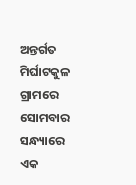ଅନ୍ତର୍ଗତ ମିର୍ଘାଟକୁଳ ଗ୍ରାମରେ ସୋମବାର ସନ୍ଧ୍ୟାରେ ଏକ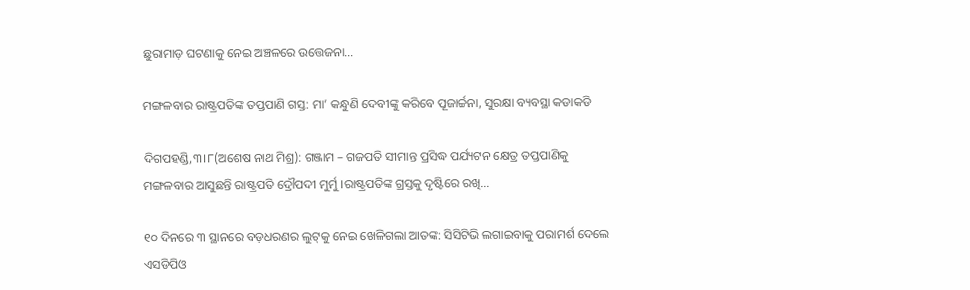ଛୁରାମାଡ଼ ଘଟଣାକୁ ନେଇ ଅଞ୍ଚଳରେ ଉତ୍ତେଜନା…

ମଙ୍ଗଳବାର ରାଷ୍ଟ୍ରପତିଙ୍କ ତପ୍ତପାଣି ଗସ୍ତ: ମା’ କନ୍ଧୁଣି ଦେବୀଙ୍କୁ କରିବେ ପୂଜାର୍ଚ୍ଚନା, ସୁରକ୍ଷା ବ୍ୟବସ୍ଥା କଡାକଡି

ଦିଗପହଣ୍ଡି,୩।୮(ଅଶେଷ ନାଥ ମିଶ୍ର): ଗଞ୍ଜାମ – ଗଜପତି ସୀମାନ୍ତ ପ୍ରସିଦ୍ଧ ପର୍ଯ୍ୟଟନ କ୍ଷେତ୍ର ତପ୍ତପାଣିକୁ ମଙ୍ଗଳବାର ଆସୁଛନ୍ତି ରାଷ୍ଟ୍ରପତି ଦ୍ରୌପଦୀ ମୁର୍ମୁ ।ରାଷ୍ଟ୍ରପତିଙ୍କ ଗ୍ରସ୍ତକୁ ଦୃଷ୍ଟିରେ ରଖି…

୧୦ ଦିନରେ ୩ ସ୍ଥାନରେ ବଡ଼ଧରଣର ଲୁଟ୍‌କୁ ନେଇ ଖେଳିଗଲା ଆତଙ୍କ: ସିସିଟିଭି ଲଗାଇବାକୁ ପରାମର୍ଶ ଦେଲେ ଏସଡିପିଓ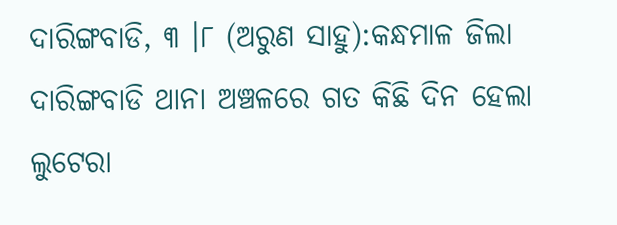ଦାରିଙ୍ଗବାଡି, ୩ ।୮ (ଅରୁଣ ସାହୁ):କନ୍ଧମାଳ ଜିଲା ଦାରିଙ୍ଗବାଡି ଥାନା ଅଞ୍ଚଳରେ ଗତ କିଛି ଦିନ ହେଲା ଲୁଟେରା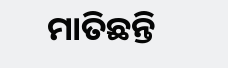ମାତିଛନ୍ତି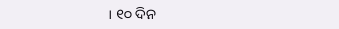। ୧୦ ଦିନ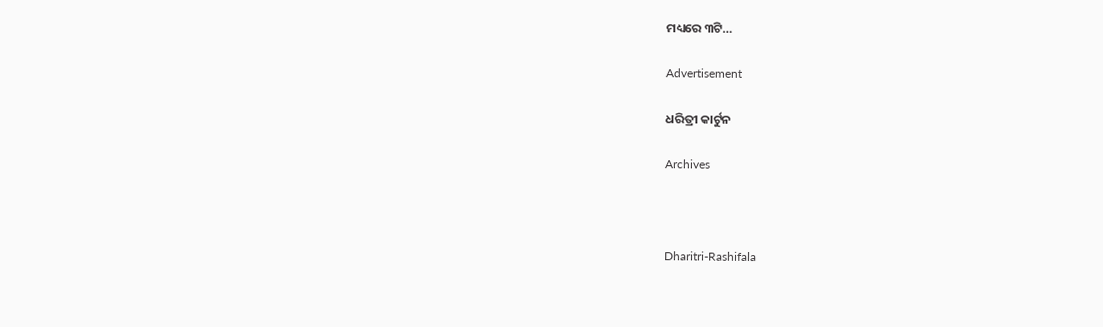ମଧ୍ୟରେ ୩ଟି…

Advertisement

ଧରିତ୍ରୀ କାର୍ଟୁନ

Archives



Dharitri-Rashifala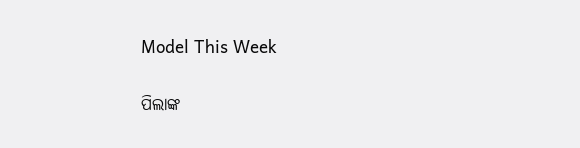Model This Week

ପିଲାଙ୍କ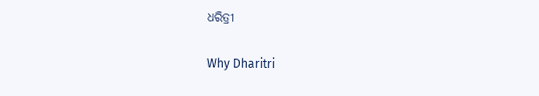ଧରିତ୍ରୀ

Why Dharitri